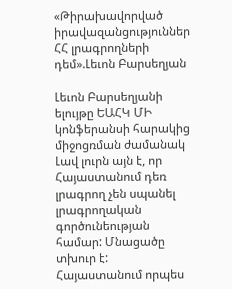«Թիրախավորված իրավազանցություններ ՀՀ լրագրողների դեմ».Լեւոն Բարսեղյան

Լեւոն Բարսեղյանի ելույթը ԵԱՀԿ ՄԻ կոնֆերանսի հարակից միջոցռման ժամանակ   Լավ լուրն այն է, որ Հայաստանում դեռ լրագրող չեն սպանել լրագրողական գործունեության համար: Մնացածը տխուր է: Հայաստանում որպես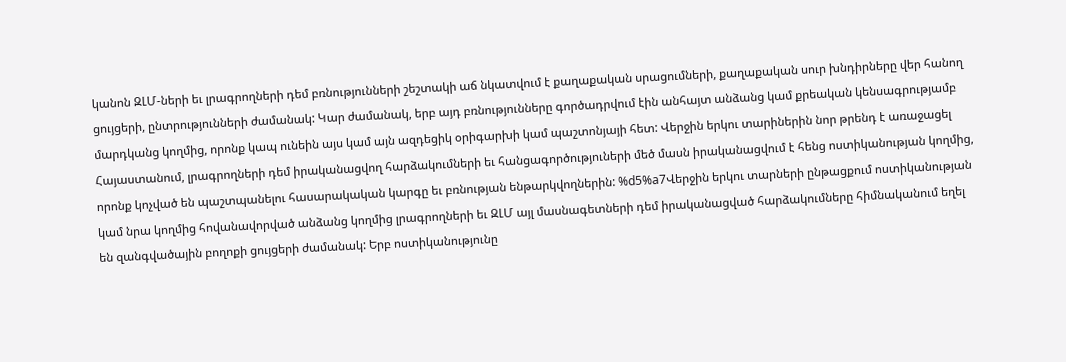կանոն ԶԼՄ-ների եւ լրագրողների դեմ բռնությունների շեշտակի աճ նկատվում է քաղաքական սրացումների, քաղաքական սուր խնդիրները վեր հանող ցույցերի, ընտրությունների ժամանակ: Կար ժամանակ, երբ այդ բռնությունները գործադրվում էին անհայտ անձանց կամ քրեական կենսագրությամբ մարդկանց կողմից, որոնք կապ ունեին այս կամ այն ազդեցիկ օրիգարխի կամ պաշտոնյայի հետ: Վերջին երկու տարիներին նոր թրենդ է առաջացել Հայաստանում, լրագրողների դեմ իրականացվող հարձակումների եւ հանցագործություների մեծ մասն իրականացվում է հենց ոստիկանության կողմից, որոնք կոչված են պաշտպանելու հասարակական կարգը եւ բռնության ենթարկվողներին: %d5%a7Վերջին երկու տարների ընթացքում ոստիկանության կամ նրա կողմից հովանավորված անձանց կողմից լրագրողների եւ ԶԼՄ այլ մասնագետների դեմ իրականացված հարձակումները հիմնականում եղել են զանգվածային բողոքի ցույցերի ժամանակ: Երբ ոստիկանությունը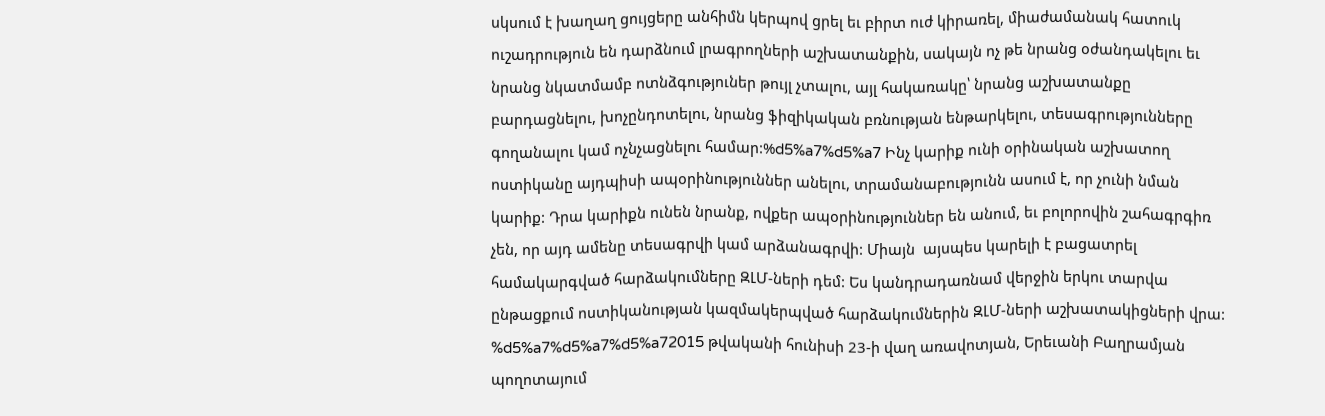սկսում է խաղաղ ցույցերը անհիմն կերպով ցրել եւ բիրտ ուժ կիրառել, միաժամանակ հատուկ ուշադրություն են դարձնում լրագրողների աշխատանքին, սակայն ոչ թե նրանց օժանդակելու եւ նրանց նկատմամբ ոտնձգություներ թույլ չտալու, այլ հակառակը՝ նրանց աշխատանքը բարդացնելու, խոչընդոտելու, նրանց ֆիզիկական բռնության ենթարկելու, տեսագրությունները գողանալու կամ ոչնչացնելու համար:%d5%a7%d5%a7 Ինչ կարիք ունի օրինական աշխատող ոստիկանը այդպիսի ապօրինություններ անելու, տրամանաբությունն ասում է, որ չունի նման կարիք: Դրա կարիքն ունեն նրանք, ովքեր ապօրինություններ են անում, եւ բոլորովին շահագրգիռ չեն, որ այդ ամենը տեսագրվի կամ արձանագրվի: Միայն  այսպես կարելի է բացատրել համակարգված հարձակումները ԶԼՄ-ների դեմ: Ես կանդրադառնամ վերջին երկու տարվա ընթացքում ոստիկանության կազմակերպված հարձակումներին ԶԼՄ-ների աշխատակիցների վրա: %d5%a7%d5%a7%d5%a72015 թվականի հունիսի 23-ի վաղ առավոտյան, Երեւանի Բաղրամյան պողոտայում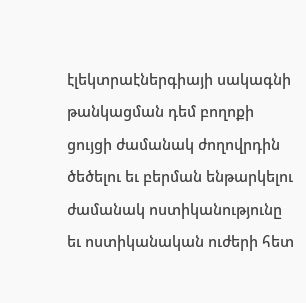էլեկտրաէներգիայի սակագնի թանկացման դեմ բողոքի ցույցի ժամանակ ժողովրդին ծեծելու եւ բերման ենթարկելու ժամանակ ոստիկանությունը եւ ոստիկանական ուժերի հետ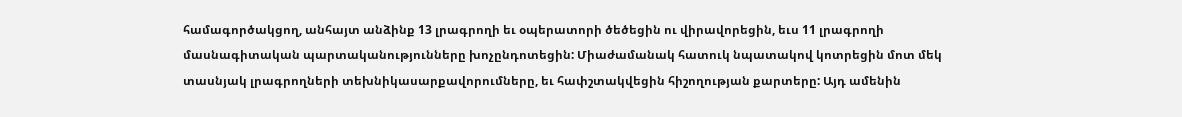համագործակցող, անհայտ անձինք 13 լրագրողի եւ օպերատորի ծեծեցին ու վիրավորեցին, եւս 11 լրագրողի մասնագիտական պարտականությունները խոչընդոտեցին: Միաժամանակ հատուկ նպատակով կոտրեցին մոտ մեկ տասնյակ լրագրողների տեխնիկասարքավորումները, եւ հափշտակվեցին հիշողության քարտերը: Այդ ամենին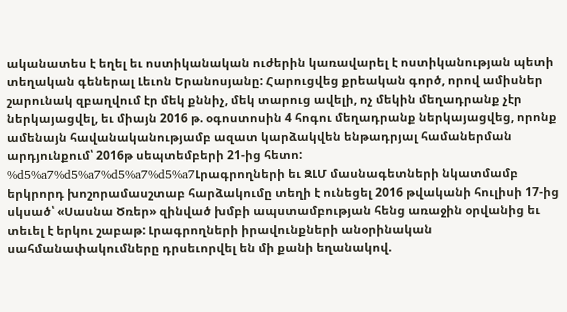ականատես է եղել եւ ոստիկանական ուժերին կառավարել է ոստիկանության պետի տեղական գեներալ Լեւոն Երանոսյանը: Հարուցվեց քրեական գործ, որով ամիսներ շարունակ զբաղվում էր մեկ քննիչ, մեկ տարուց ավելի, ոչ մեկին մեղադրանք չէր ներկայացվել, եւ միայն 2016 թ. օգոստոսին 4 հոգու մեղադրանք ներկայացվեց, որոնք ամենայն հավանականությամբ ազատ կարձակվեն ենթադրյալ համաներման արդյունքում՝ 2016թ սեպտեմբերի 21-ից հետո: %d5%a7%d5%a7%d5%a7%d5%a7Լրագրողների եւ ԶԼՄ մասնագետների նկատմամբ երկրորդ խոշորամասշտաբ հարձակումը տեղի է ունեցել 2016 թվականի հուլիսի 17-ից սկսած՝ «Սասնա Ծռեր» զինված խմբի ապստամբության հենց առաջին օրվանից եւ տեւել է երկու շաբաթ: Լրագրողների իրավունքների անօրինական սահմանափակումները դրսեւորվել են մի քանի եղանակով.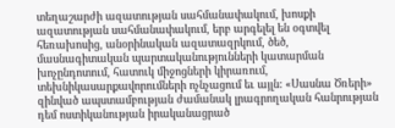տեղաշարժի ազատության սահմանափակում, խոսքի ազատության սահմանափակում, երբ արգելել են օգտվել հեռախոսից, անօրինական ազատազրկում, ծեծ, մասնագիտական պարտականությունների կատարման խոչընդոտում, հատուկ միջոցների կիրառում, տեխնիկասարքավորումների ոչնչացում եւ այլն: «Սասնա Ծռերի» զինված ապստամբության ժամանակ լրագրողական հանրության դեմ ոստիկանության իրականացրած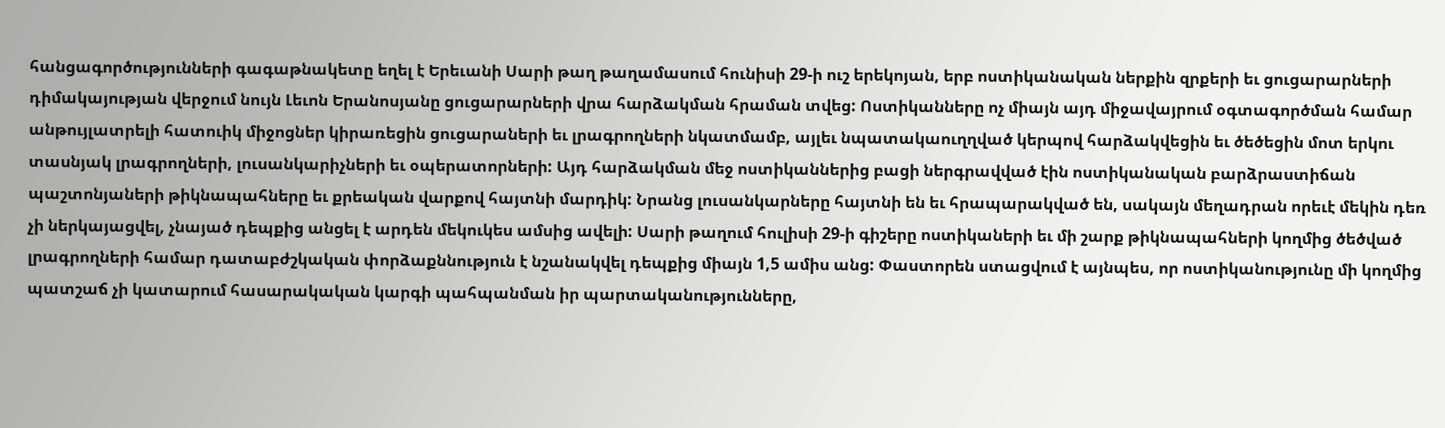հանցագործությունների գագաթնակետը եղել է Երեւանի Սարի թաղ թաղամասում հունիսի 29-ի ուշ երեկոյան, երբ ոստիկանական ներքին զրքերի եւ ցուցարարների դիմակայության վերջում նույն Լեւոն Երանոսյանը ցուցարարների վրա հարձակման հրաման տվեց: Ոստիկանները ոչ միայն այդ միջավայրում օգտագործման համար անթույլատրելի հատուիկ միջոցներ կիրառեցին ցուցարաների եւ լրագրողների նկատմամբ, այլեւ նպատակաուղղված կերպով հարձակվեցին եւ ծեծեցին մոտ երկու տասնյակ լրագրողների, լուսանկարիչների եւ օպերատորների: Այդ հարձակման մեջ ոստիկաններից բացի ներգրավված էին ոստիկանական բարձրաստիճան պաշտոնյաների թիկնապահները եւ քրեական վարքով հայտնի մարդիկ: Նրանց լուսանկարները հայտնի են եւ հրապարակված են, սակայն մեղադրան որեւէ մեկին դեռ չի ներկայացվել, չնայած դեպքից անցել է արդեն մեկուկես ամսից ավելի: Սարի թաղում հուլիսի 29-ի գիշերը ոստիկաների եւ մի շարք թիկնապահների կողմից ծեծված լրագրողների համար դատաբժշկական փորձաքննություն է նշանակվել դեպքից միայն 1,5 ամիս անց: Փաստորեն ստացվում է այնպես, որ ոստիկանությունը մի կողմից պատշաճ չի կատարում հասարակական կարգի պահպանման իր պարտականությունները,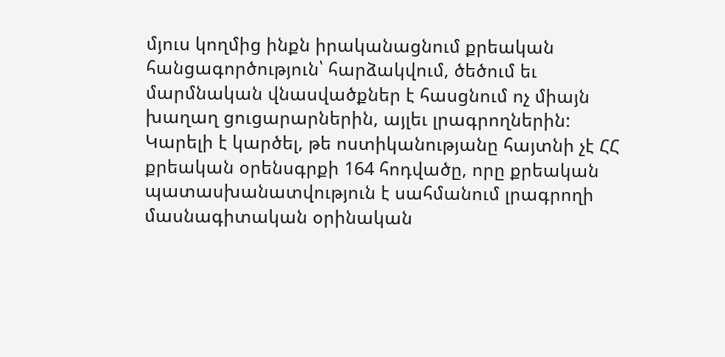մյուս կողմից ինքն իրականացնում քրեական հանցագործություն՝ հարձակվում, ծեծում եւ մարմնական վնասվածքներ է հասցնում ոչ միայն խաղաղ ցուցարարներին, այլեւ լրագրողներին: Կարելի է կարծել, թե ոստիկանությանը հայտնի չէ ՀՀ քրեական օրենսգրքի 164 հոդվածը, որը քրեական պատասխանատվություն է սահմանում լրագրողի մասնագիտական օրինական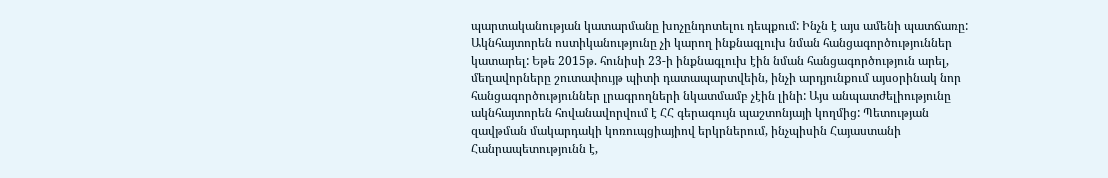պարտականության կատարմանը խոչընդոտելու դեպքում: Ինչն է այս ամենի պատճառը: Ակնհայտորեն ոստիկանությունը չի կարող ինքնագլուխ նման հանցագործություններ կատարել: Եթե 2015թ. հունիսի 23-ի ինքնագլուխ էին նման հանցագործություն արել, մեղավորները շուտափույթ պիտի դատապարտվեին, ինչի արդյունքում այսօրինակ նոր հանցագործություններ լրագրողների նկատմամբ չէին լինի: Այս անպատժելիությունը ակնհայտորեն հովանավորվում է ՀՀ գերագույն պաշտոնյայի կողմից: Պետության զավթման մակարդակի կոռուպցիայիով երկրներում, ինչպիսին Հայաստանի Հանրապետությունն է,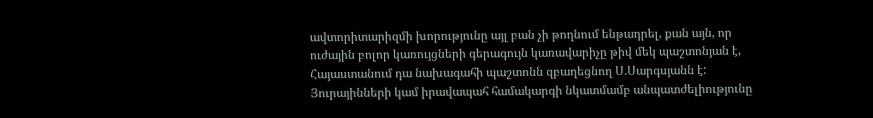ավտորիտարիզմի խորությունը այլ բան չի թողնում ենթադրել, քան այն, որ ուժային բոլոր կառույցների գերագույն կառավարիչը թիվ մեկ պաշտոնյան է, Հայաստանում դա նախագահի պաշտոնն զբաղեցնող Ս.Սարգսյանն է: Յուրայինների կամ իրավապահ համակարգի նկատմամբ անպատժելիությունը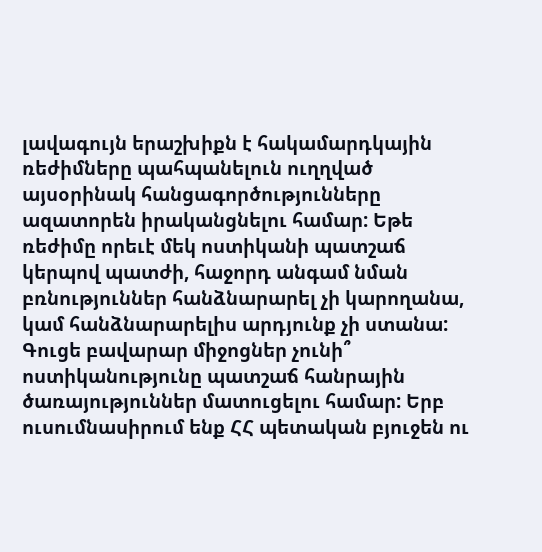լավագույն երաշխիքն է հակամարդկային ռեժիմները պահպանելուն ուղղված այսօրինակ հանցագործությունները ազատորեն իրականցնելու համար: Եթե ռեժիմը որեւէ մեկ ոստիկանի պատշաճ կերպով պատժի, հաջորդ անգամ նման բռնություններ հանձնարարել չի կարողանա, կամ հանձնարարելիս արդյունք չի ստանա: Գուցե բավարար միջոցներ չունի՞ ոստիկանությունը պատշաճ հանրային ծառայություններ մատուցելու համար: Երբ ուսումնասիրում ենք ՀՀ պետական բյուջեն ու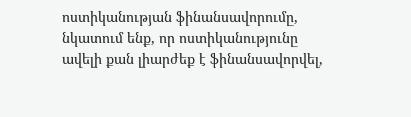ոստիկանության ֆինանսավորումը, նկատում ենք, որ ոստիկանությունը ավելի քան լիարժեք է ֆինանսավորվել,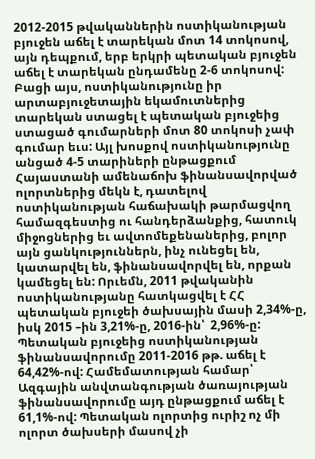2012-2015 թվականներին ոստիկանության բյուջեն աճել է տարեկան մոտ 14 տոկոսով, այն դեպքում, երբ երկրի պետական բյուջեն աճել է տարեկան ընդամենը 2-6 տոկոսով: Բացի այս, ոստիկանությունը իր արտաբյուջետային եկամուտներից տարեկան ստացել է պետական բյուջեից ստացած գումարների մոտ 80 տոկոսի չափ գումար եւս: Այլ խոսքով ոստիկանությունը անցած 4-5 տարիների ընթացքում Հայաստանի ամենաճոխ ֆինանսավորված ոլորտներից մեկն է, դատելով ոստիկանության հաճախակի թարմացվող համազգեստից ու հանդերձանքից, հատուկ միջոցներից եւ ավտոմեքենաներից, բոլոր այն ցանկություններն, ինչ ունեցել են, կատարվել են, ֆինանսավորվել են, որքան կամեցել են: Որւեմն, 2011 թվականին ոստիկանությանը հատկացվել է ՀՀ պետական բյուջեի ծախսային մասի 2,34%-ը, իսկ 2015 –ին 3,21%-ը, 2016-ին՝  2,96%-ը: Պետական բյուջեից ոստիկանության ֆինանսավորումը 2011-2016 թթ. աճել է 64,42%-ով: Համեմատության համար՝ Ազգային անվտանգության ծառայության ֆինանսավորումը այդ ընթացքում աճել է 61,1%-ով: Պետական ոլորտից ուրիշ ոչ մի ոլորտ ծախսերի մասով չի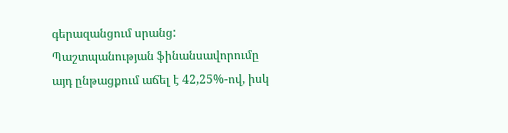գերազանցում սրանց: Պաշտպանության ֆինանսավորումը այդ ընթացքում աճել է 42,25%-ով, իսկ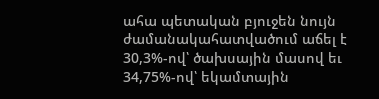ահա պետական բյուջեն նույն ժամանակահատվածում աճել է 30,3%-ով՝ ծախսային մասով եւ 34,75%-ով՝ եկամտային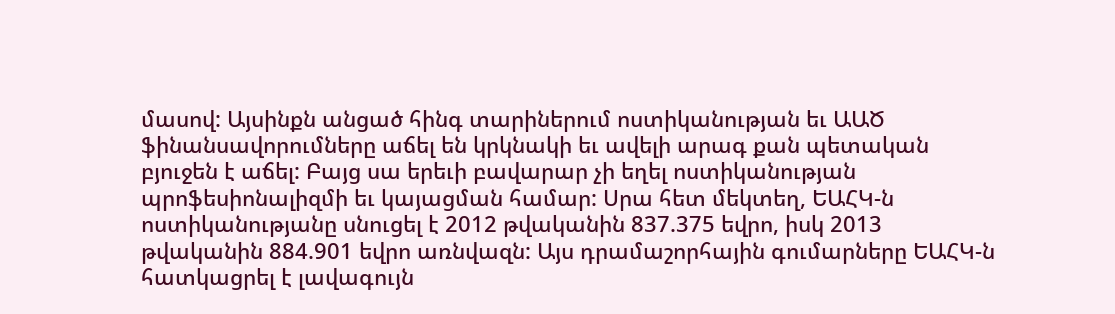մասով: Այսինքն անցած հինգ տարիներում ոստիկանության եւ ԱԱԾ ֆինանսավորումները աճել են կրկնակի եւ ավելի արագ քան պետական բյուջեն է աճել: Բայց սա երեւի բավարար չի եղել ոստիկանության պրոֆեսիոնալիզմի եւ կայացման համար: Սրա հետ մեկտեղ, ԵԱՀԿ-ն ոստիկանությանը սնուցել է 2012 թվականին 837.375 եվրո, իսկ 2013 թվականին 884.901 եվրո առնվազն: Այս դրամաշորհային գումարները ԵԱՀԿ-ն հատկացրել է լավագույն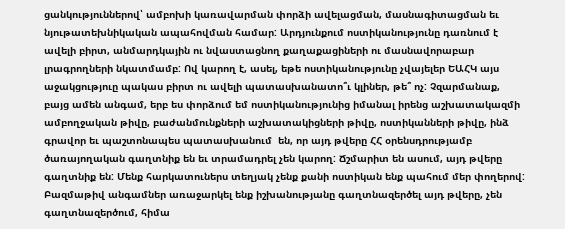ցանկություններով՝ ամբոխի կառավարման փորձի ավելացման, մասնագիտացման եւ նյութատեխնիկական ապահովման համար: Արդյունքում ոստիկանությունը դառնում է ավելի բիրտ, անմարդկային ու նվաստացնող քաղաքացիների ու մասնավորաբար լրագրողների նկատմամբ: Ով կարող է, ասել, եթե ոստիկանությունը չվայելեր ԵԱՀԿ այս աջակցություը պակաս բիրտ ու ավելի պատասխանատո՞ւ կլիներ, թե՞ ոչ: Չզարմանաք, բայց ամեն անգամ, երբ ես փորձում եմ ոստիկանությունից իմանալ իրենց աշխատակազմի ամբողջական թիվը, բաժանմունքների աշխատակիցների թիվը, ոստիկանների թիվը, ինձ գրավոր եւ պաշտոնապես պատասխանում  են, որ այդ թվերը ՀՀ օրենսդրությամբ ծառայողական գաղտնիք են եւ տրամադրել չեն կարող: Ճշմարիտ են ասում, այդ թվերը գաղտնիք են: Մենք հարկատուներս տեղյակ չենք քանի ոստիկան ենք պահում մեր փողերով: Բազմաթիվ անգամներ առաջարկել ենք իշխանությանը գաղտնազերծել այդ թվերը, չեն գաղտնազերծում, հիմա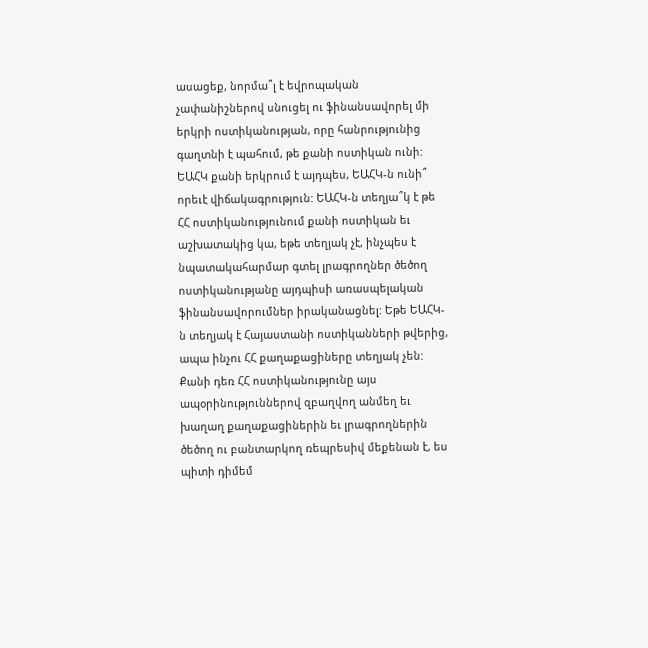ասացեք, նորմա՞լ է եվրոպական չափանիշներով սնուցել ու ֆինանսավորել մի երկրի ոստիկանության, որը հանրությունից գաղտնի է պահում, թե քանի ոստիկան ունի: ԵԱՀԿ քանի երկրում է այդպես, ԵԱՀԿ-ն ունի՞ որեւէ վիճակագրություն: ԵԱՀԿ-ն տեղյա՞կ է թե ՀՀ ոստիկանությունում քանի ոստիկան եւ աշխատակից կա, եթե տեղյակ չէ, ինչպես է նպատակահարմար գտել լրագրողներ ծեծող ոստիկանությանը այդպիսի առասպելական ֆինանսավորումներ իրականացնել: Եթե ԵԱՀԿ-ն տեղյակ է Հայաստանի ոստիկանների թվերից, ապա ինչու ՀՀ քաղաքացիները տեղյակ չեն: Քանի դեռ ՀՀ ոստիկանությունը այս ապօրինություններով զբաղվող անմեղ եւ խաղաղ քաղաքացիներին եւ լրագրողներին ծեծող ու բանտարկող ռեպրեսիվ մեքենան է, ես պիտի դիմեմ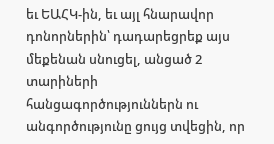եւ ԵԱՀԿ-ին, եւ այլ հնարավոր դոնորներին՝ դադարեցրեք այս մեքենան սնուցել, անցած 2 տարիների հանցագործություններն ու անգործությունը ցույց տվեցին, որ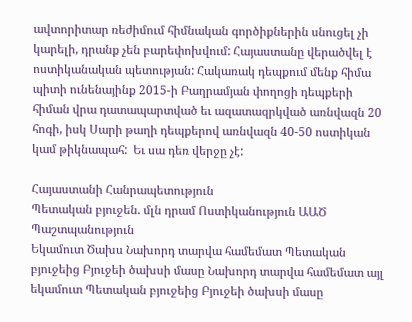ավտորիտար ռեժիմում հիմնական գործիքներին սնուցել չի կարելի, դրանք չեն բարեփոխվում: Հայաստանը վերածվել է ոստիկանական պետության: Հակառակ դեպքում մենք հիմա պիտի ունենայինք 2015-ի Բաղրամյան փողոցի դեպքերի հիման վրա դատապարտված եւ ազատազրկված առնվազն 20 հոգի, իսկ Սարի թաղի դեպքերով առնվազն 40-50 ոստիկան կամ թիկնապահ:  Եւ սա դեռ վերջը չէ:

Հայաստանի Հանրապետություն
Պետական բյուջեն. մլն դրամ Ոստիկանություն ԱԱԾ Պաշտպանություն
Եկամուտ Ծախս Նախորդ տարվա համեմատ Պետական բյուջեից Բյուջեի ծախսի մասը Նախորդ տարվա համեմատ այլ եկամուտ Պետական բյուջեից Բյուջեի ծախսի մասը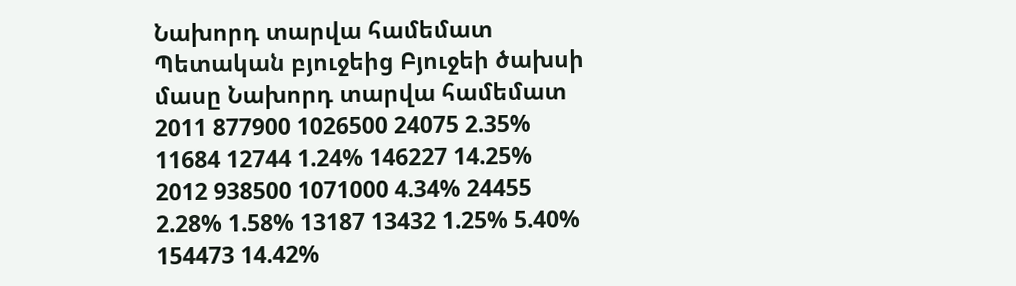Նախորդ տարվա համեմատ Պետական բյուջեից Բյուջեի ծախսի մասը Նախորդ տարվա համեմատ
2011 877900 1026500 24075 2.35% 11684 12744 1.24% 146227 14.25%
2012 938500 1071000 4.34% 24455 2.28% 1.58% 13187 13432 1.25% 5.40% 154473 14.42%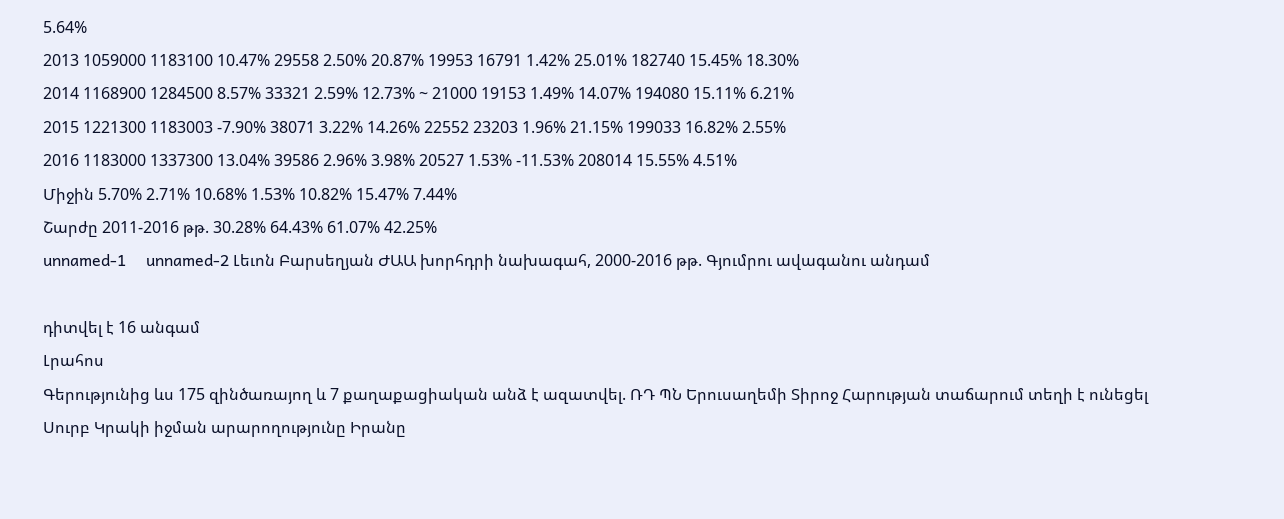5.64%
2013 1059000 1183100 10.47% 29558 2.50% 20.87% 19953 16791 1.42% 25.01% 182740 15.45% 18.30%
2014 1168900 1284500 8.57% 33321 2.59% 12.73% ~ 21000 19153 1.49% 14.07% 194080 15.11% 6.21%
2015 1221300 1183003 -7.90% 38071 3.22% 14.26% 22552 23203 1.96% 21.15% 199033 16.82% 2.55%
2016 1183000 1337300 13.04% 39586 2.96% 3.98% 20527 1.53% -11.53% 208014 15.55% 4.51%
Միջին 5.70% 2.71% 10.68% 1.53% 10.82% 15.47% 7.44%
Շարժը 2011-2016 թթ. 30.28% 64.43% 61.07% 42.25%
unnamed-1     unnamed-2 Լեւոն Բարսեղյան ԺԱԱ խորհդրի նախագահ, 2000-2016 թթ. Գյումրու ավագանու անդամ

դիտվել է 16 անգամ
Լրահոս
Գերությունից ևս 175 զինծառայող և 7 քաղաքացիական անձ է ազատվել. ՌԴ ՊՆ Երուսաղեմի Տիրոջ Հարության տաճարում տեղի է ունեցել Սուրբ Կրակի իջման արարողությունը Իրանը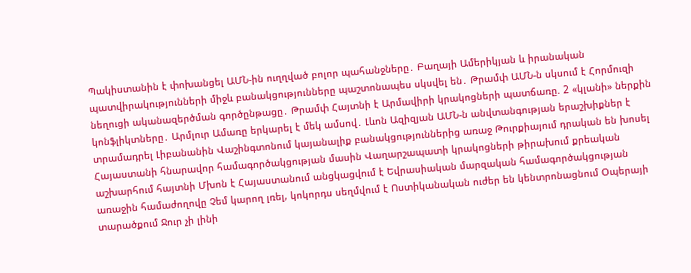Պակիստանին է փոխանցել ԱՄՆ-ին ուղղված բոլոր պահանջները․ Բաղայի Ամերիկյան և իրանական պատվիրակությունների միջև բանակցությունները պաշտոնապես սկսվել են․ Թրամփ ԱՄՆ-ն սկսում է Հորմուզի նեղուցի ականազերծման գործընթացը․ Թրամփ Հայտնի է Արմավիրի կրակոցների պատճառը. 2 «կլանի» ներքին կոնֆլիկտները․ Արմլուր Ամառը երկարել է մեկ ամսով․ Լևոն Ազիզյան ԱՄՆ-ն անվտանգության երաշխիքներ է տրամադրել Լիբանանին Վաշինգտոնում կայանալիք բանակցություններից առաջ Թուրքիայում դրական են խոսել Հայաստանի հնարավոր համագործակցության մասին Վաղարշապատի կրակոցների թիրախում քրեական աշխարհում հայտնի Մխոն է Հայաստանում անցկացվում է Եվրասիական մարզական համագործակցության առաջին համաժողովը Չեմ կարող լռել, կոկորդս սեղմվում է Ոստիկանական ուժեր են կենտրոնացնում Օպերայի տարածքում Ջուր չի լինի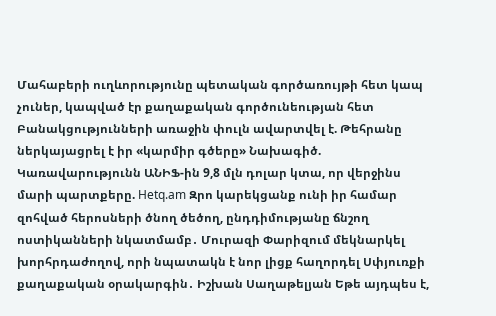Մահաբերի ուղևորությունը պետական գործառույթի հետ կապ չուներ, կապված էր քաղաքական գործունեության հետ Բանակցությունների առաջին փուլն ավարտվել է. Թեհրանը ներկայացրել է իր «կարմիր գծերը» Նախագիծ. Կառավարությունն ԱՆԻՖ-ին 9,8 մլն դոլար կտա, որ վերջինս մարի պարտքերը. Hetq.am Զրո կարեկցանք ունի իր համար զոհված հերոսների ծնող ծեծող, ընդդիմությանը ճնշող ոստիկանների նկատմամբ․ Մուրազի Փարիզում մեկնարկել խորհրդաժողով, որի նպատակն է նոր լիցք հաղորդել Սփյուռքի քաղաքական օրակարգին․ Իշխան Սաղաթելյան Եթե այդպես է,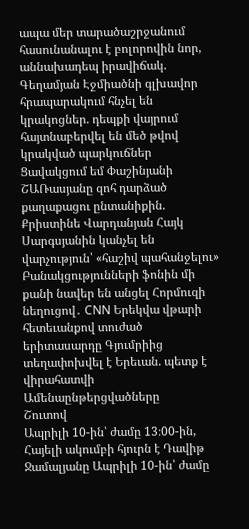ապա մեր տարածաշրջանում հասունանալու է բոլորովին նոր, աննախադեպ իրավիճակ. Գեղամյան Էջմիածնի գլխավոր հրապարակում հնչել են կրակոցներ. դեպքի վայրում հայտնաբերվել են մեծ թվով կրակված պարկուճներ Ցավակցում եմ Փաշինյանի ՇԱՌասյանը զոհ դարձած քաղաքացու ընտանիքին. Քրիստինե Վարդանյան Հայկ Սարգսյանին կանչել են վարչություն՝ «հաշիվ պահանջելու» Բանակցությունների ֆոնին մի քանի նավեր են անցել Հորմուզի նեղուցով․ CNN Երեկվա վթարի հետեւանքով տուժած երիտասարդը Գյումրիից տեղափոխվել է Երեւան. պետք է վիրահատվի
Ամենաընթերցվածները
Շուտով
Ապրիլի 10-ին՝ ժամը 13։00-ին, Հայելի ակումբի հյուրն է Դավիթ Ջամալյանը Ապրիլի 10-ին՝ ժամը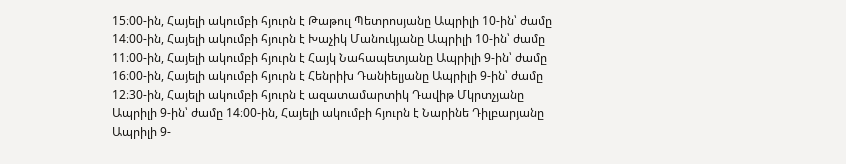15։00-ին, Հայելի ակումբի հյուրն է Թաթուլ Պետրոսյանը Ապրիլի 10-ին՝ ժամը 14։00-ին, Հայելի ակումբի հյուրն է Խաչիկ Մանուկյանը Ապրիլի 10-ին՝ ժամը 11։00-ին, Հայելի ակումբի հյուրն է Հայկ Նահապետյանը Ապրիլի 9-ին՝ ժամը 16։00-ին, Հայելի ակումբի հյուրն է Հենրիխ Դանիելյանը Ապրիլի 9-ին՝ ժամը 12։30-ին, Հայելի ակումբի հյուրն է ազատամարտիկ Դավիթ Մկրտչյանը Ապրիլի 9-ին՝ ժամը 14։00-ին, Հայելի ակումբի հյուրն է Նարինե Դիլբարյանը Ապրիլի 9-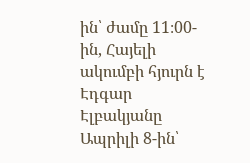ին՝ ժամը 11։00-ին, Հայելի ակումբի հյուրն է Էդգար Էլբակյանը Ապրիլի 8-ին՝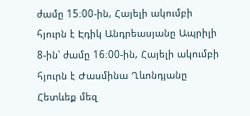ժամը 15։00-ին, Հայելի ակումբի հյուրն է Էդիկ Անդրեասյանը Ապրիլի 8-ին՝ ժամը 16։00-ին, Հայելի ակումբի հյուրն է Ժասմինա Ղևոնդյանը
Հետևեք մեզ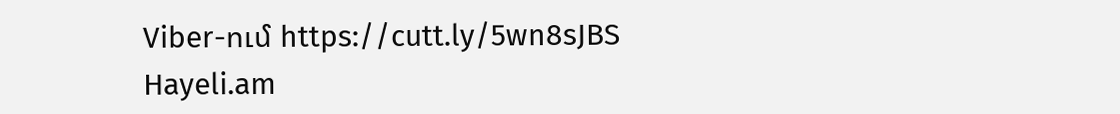Viber-ում https://cutt.ly/5wn8sJBS
Hayeli.am